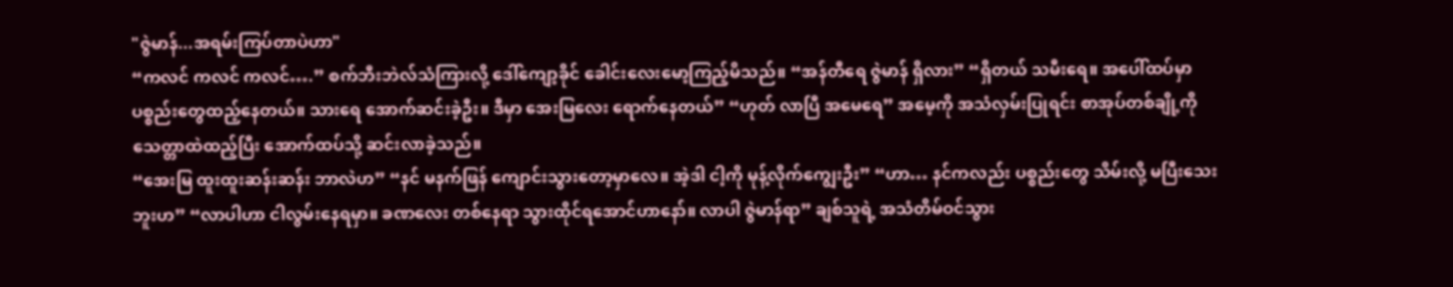"ဇွဲမာန်...အရမ်းကြပ်တာပဲဟာ"
“ကလင် ကလင် ကလင်….” စက်ဘီးဘဲလ်သံကြားလို့ ဒေါ်ကျော့ခိုင် ခေါင်းလေးမော့ကြည့်မိသည်။ “အန်တီရေ ဇွဲမာန် ရှိလား” “ရှိတယ် သမီးရေ။ အပေါ်ထပ်မှာ ပစ္စည်းတွေထည့်နေတယ်။ သားရေ အောက်ဆင်းခဲ့ဦး။ ဒီမှာ အေးမြလေး ရောက်နေတယ်” “ဟုတ် လာပြီ အမေရေ” အမေ့ကို အသံလှမ်းပြုရင်း စာအုပ်တစ်ချို့ကို သေတ္တာထဲထည့်ပြီး အောက်ထပ်သို့ ဆင်းလာခဲ့သည်။
“အေးမြ ထူးထူးဆန်းဆန်း ဘာလဲဟ” “နင် မနက်ဖြန် ကျောင်းသွားတော့မှာလေ။ အဲ့ဒါ ငါ့ကို မုန့်လိုက်ကျွေးဦး” “ဟာ… နင်ကလည်း ပစ္စည်းတွေ သိမ်းလို့ မပြီးသေးဘူးဟ” “လာပါဟာ ငါလွမ်းနေရမှာ။ ခဏလေး တစ်နေရာ သွားထိုင်ရအောင်ဟာနော်။ လာပါ ဇွဲမာန်ရာ” ချစ်သူရဲ့ အသံတိမ်ဝင်သွား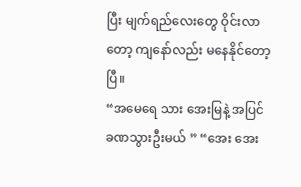ပြီး မျက်ရည်လေးတွေ ဝိုင်းလာတော့ ကျနော်လည်း မနေနိုင်တော့ပြီ။
“အမေရေ သား အေးမြနဲ့ အပြင်ခဏသွားဦးမယ် ” “အေး အေး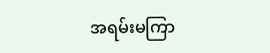အရမ်းမကြာ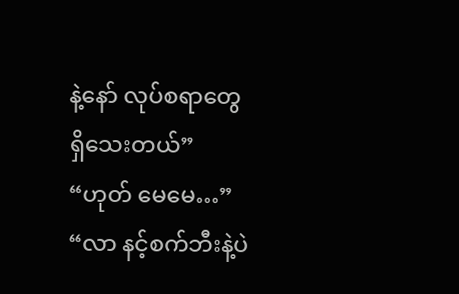နဲ့နော် လုပ်စရာတွေ ရှိသေးတယ်” “ဟုတ် မေမေ…” “လာ နင့်စက်ဘီးနဲ့ပဲ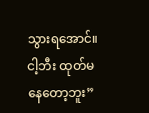သွားရအောင်။ ငါ့ဘီး ထုတ်မနေတော့ဘူး”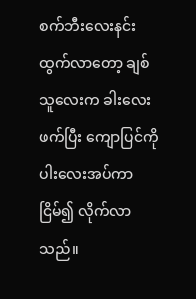စက်ဘီးလေးနင်းထွက်လာတော့ ချစ်သူလေးက ခါးလေးဖက်ပြီး ကျောပြင်ကို ပါးလေးအပ်ကာ ငြိမ်၍ လိုက်လာသည်။